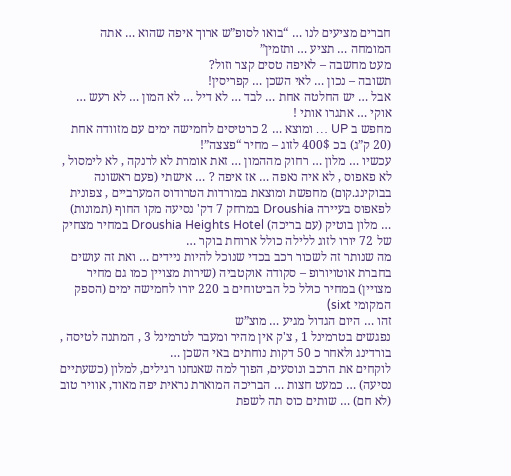חברים מציעים לנו … “בואו לסופ”ש ארוך איפה שהוא … אתה המומחה … תציע … ותזמין”
מעט מחשבה – לאיפה טסים קצר וזול?
תשובה – נכון … לאי השכן … קפריסין!
אבל … יש החלטה אחת … לבד … לא דיל … לא המון … לא רעש …
אוקי … אתגרו אותי !
מחפש ב UP … ומוצא … 2 כרטיסים לחמישה ימים עם מזוודה אחת (20 ק”ג) בכ 400$ לזוג – מחיר “פצצה”!
עכשיו … מלון … רחוק מההמון … זאת אומרת לא לרנקה , לא לימסול , לא פאפוס , לא איה נאפה … אז איפה ? … אישתי (פעם ראשונה בבוקינג.קום) מחפשת ומוצאת במורדות הטרודוס המערביים , צפונית לפאפוס בעיירה Droushia במרחק 7 דק' נסיעה מקו החוף (תמונות) … מלון בוטיק (עם בריכה) Droushia Heights Hotel במחיר מצחיק של 72 יורו לזוג ללילה כולל ארוחת בוקר …
מה שנותר זה לשכור רכב בכדי שנוכל להיות ניידים … ואת זה עושים בחברת אוטויורופ – סקודה אוקטביה (שירות מצויין כמו גם מחיר מצויין) במחיר כולל כל הביטוחים ב 220 יורו לחמישה ימים (הספק המקומי sixt)
זהו … היום הגדול מגיע … מוצ”ש
נפגשים בטרמינל 1 , צ'ק אין מהיר ומעבר לטרמינל 3 , המתנה לטיסה , בורדינג ולאחר כ 50 דקות נוחתים באי השכן …
לוקחים את הרכב ונוסעים, הפוך למה שאנחנו רגילים, למלון (כשעתיים נסיעה) … כמעט חצות … הבריכה המוארת נראית יפה מאוד, אוויר טוב (לא חם) … שותים כוס תה לשפת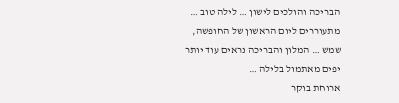הבריכה והולכים לישון … לילה טוב …
מתעוררים ליום הראשון של החופשה, שמש … המלון והבריכה נראים עוד יותר יפים מאתמול בלילה …
ארוחת בוקר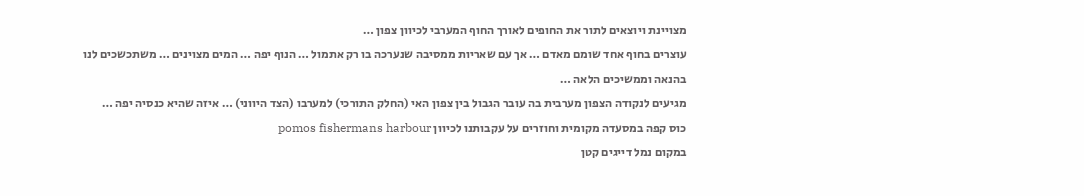מצויינת ויוצאים לתור את החופים לאורך החוף המערבי לכיוון צפון …
עוצרים בחוף אחד שומם מאדם … אך עם שאריות ממסיבה שנערכה בו רק אתמול … הנוף יפה … המים מצוינים … משתכשכים לנו בהנאה וממשיכים הלאה …
מגיעים לנקודה הצפון מערבית בה עובר הגבול בין צפון האי (החלק התורכי) למערבו (הצד היווני) … איזה שהיא כנסיה יפה …
כוס קפה במסעדה מקומית וחוזרים על עקבותנו לכיוון pomos fishermans harbour
במקום נמל דייגים קטן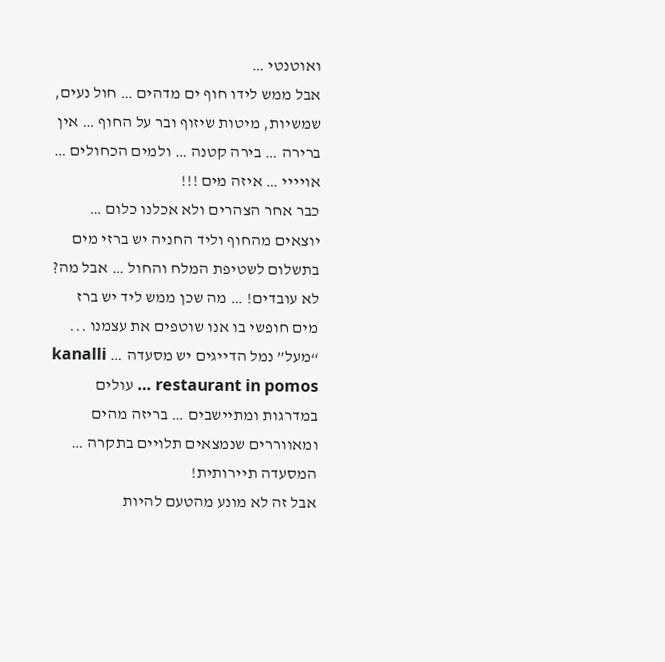ואוטנטי …
אבל ממש לידו חוף ים מדהים … חול נעים, שמשיות, מיטות שיזוף ובר על החוף … אין ברירה … בירה קטנה … ולמים הכחולים … אויייי … איזה מים !!!
כבר אחר הצהרים ולא אכלנו כלום … יוצאים מהחוף וליד החניה יש ברזי מים בתשלום לשטיפת המלח והחול … אבל מה? לא עובדים! … מה שכן ממש ליד יש ברז מים חופשי בו אנו שוטפים את עצמנו ...
“מעל” נמל הדייגים יש מסעדה … kanalli restaurant in pomos … עולים במדרגות ומתיישבים … בריזה מהים ומאווררים שנמצאים תלויים בתקרה … המסעדה תיירותית!
אבל זה לא מונע מהטעם להיות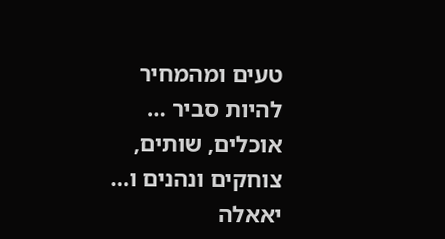טעים ומהמחיר להיות סביר … אוכלים, שותים, צוחקים ונהנים ו… יאאלה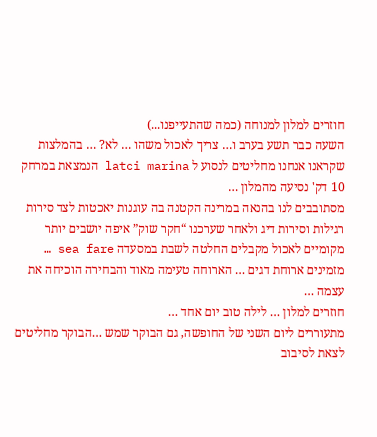חוזרים למלון למנוחה (כמה שהתעייפנו...)
השעה כבר תשע בערב ו… צריך לאכול משהו … לא? … בהמלצות שקראנו אנחנו מחליטים לנסוע ל latci marina הנמצאת במרחק 10 דק' נסיעה מהמלון …
מסתובבים לנו בהנאה במרינה הקטנה בה עוגנות יאכטות לצד סירות רגילות וסירות דיג ולאחר שערכנו “חקר שוק” איפה יושבים יותר מקומיים לאכול מקבלים החלטה לשבת במסעדה sea fare … מזמינים ארוחת דגים … הארוחה טעימה מאוד והבחירה הוכיחה את עצמה …
חוזרים למלון … לילה טוב יום אחד …
מתעוררים ליום השני של החופשה, גם הבוקר שמש …הבוקר מחליטים לצאת לסיבוב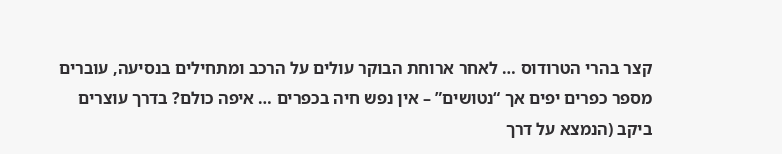קצר בהרי הטרודוס … לאחר ארוחת הבוקר עולים על הרכב ומתחילים בנסיעה, עוברים מספר כפרים יפים אך “נטושים” – אין נפש חיה בכפרים … איפה כולם? בדרך עוצרים ביקב (הנמצא על דרך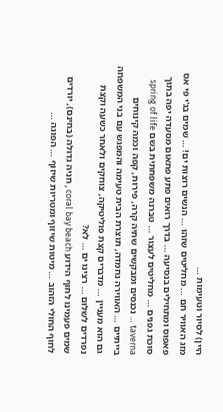היין) לסיור וטעימות …
מזג האוויר חם … מחליטים שזהו … הנשים רוצות ים! … שמים בג'י פי אס פאפוס ומתחילים בנסיעה … בדרך רואים פתע פתאום מסעדה יפה בתוך סוכת גפנים … מחליטים לעצור … טברנה משפחתית בשם spring of life taverna … נכנסים ומבקשים שתיה קרה, פירות, קפה וכמה קינוחים בייתיים … האווירה נחמדה, תוצרת הבית טעימה והמפגש עם בני המשפחה גם הוא מעניין … מדברים קצת פוליטיקה, צוחקים ולאחר כשעה וקצת נפרדים לשלום … רצינו ים … לא?
שמים פעמינו לחוף הידוע coral bay beach , חניה גדולה (בחינם), יורדים לחוף החולי הזהוב … מיטות שיזוף ומטריות שיזוף … הפוגה …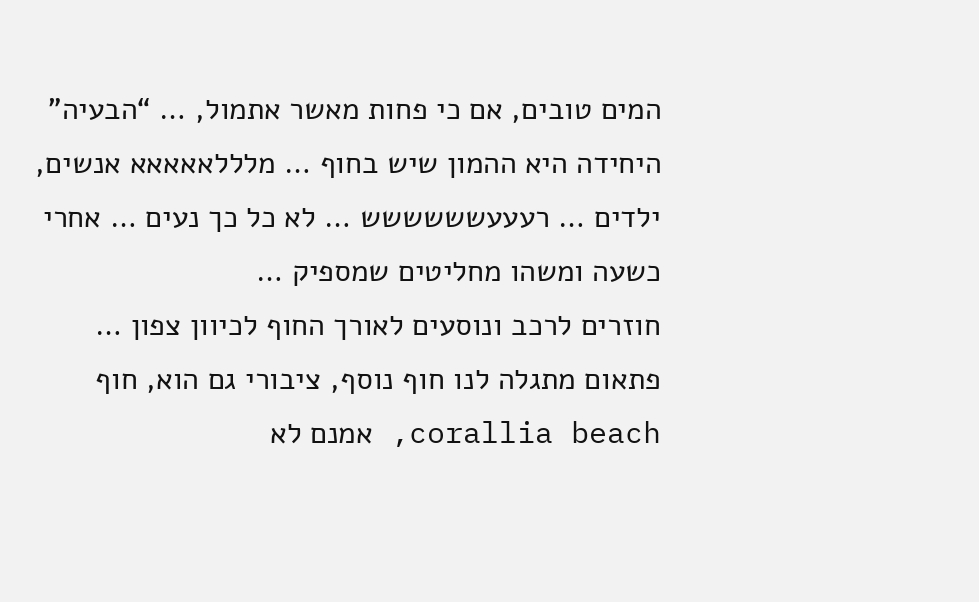המים טובים, אם כי פחות מאשר אתמול, … “הבעיה” היחידה היא ההמון שיש בחוף … מלללאאאאא אנשים, ילדים … רעעעשששששש … לא כל כך נעים … אחרי כשעה ומשהו מחליטים שמספיק …
חוזרים לרכב ונוסעים לאורך החוף לכיוון צפון … פתאום מתגלה לנו חוף נוסף, ציבורי גם הוא, חוף corallia beach, אמנם לא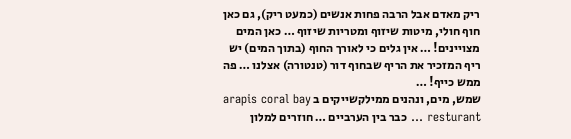ריק מאדם אבל הרבה פחות אנשים (כמעט ריק), גם כאן חוף חולי, מיטות שיזוף ומטריות שיזוף … כאן המים מצויינים! … אין גלים כי לאורך החוף (בתוך המים) יש ריף המזכיר את הריף שבחוף דור (טנטורה) אצלנו … פה ממש כייף! …
שמש, מים, ונהנים ממילקשייקים ב arapis coral bay resturant … כבר בין הערביים … חוזרים למלון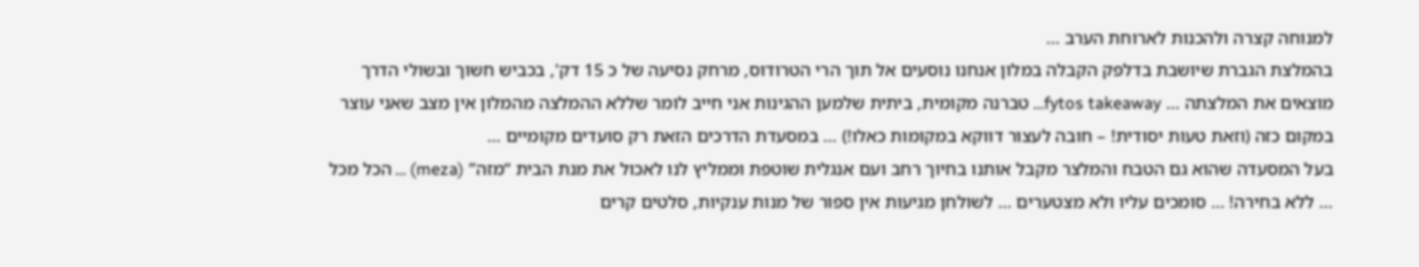למנוחה קצרה ולהכנות לארוחת הערב …
בהמלצת הגברת שיושבת בדלפק הקבלה במלון אנחנו נוסעים אל תוך הרי הטרודוס, מרחק נסיעה של כ 15 דק', בכביש חשוך ובשולי הדרך מוצאים את המלצתה … fytos takeaway… טברנה מקומית, ביתית שלמען ההגינות אני חייב לומר שללא ההמלצה מהמלון אין מצב שאני עוצר במקום כזה (וזאת טעות יסודית! – חובה לעצור דווקא במקומות כאלו!) … במסעדת הדרכים הזאת רק סועדים מקומיים …
בעל המסעדה שהוא גם הטבח והמלצר מקבל אותנו בחיוך רחב ועם אנגלית שוטפת וממליץ לנו לאכול את מנת הבית “מזה” (meza) … הכל מכל … ללא בחירה! … סומכים עליו ולא מצטערים … לשולחן מגיעות אין ספור של מנות ענקיות, סלטים קרים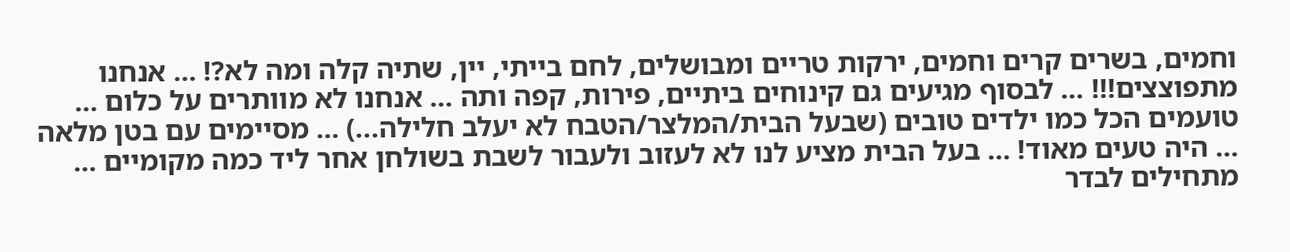וחמים, בשרים קרים וחמים, ירקות טריים ומבושלים, לחם בייתי, יין, שתיה קלה ומה לא?! … אנחנו מתפוצצים!!! … לבסוף מגיעים גם קינוחים ביתיים, פירות, קפה ותה … אנחנו לא מוותרים על כלום … טועמים הכל כמו ילדים טובים (שבעל הבית/המלצר/הטבח לא יעלב חלילה...) … מסיימים עם בטן מלאה … היה טעים מאוד! … בעל הבית מציע לנו לא לעזוב ולעבור לשבת בשולחן אחר ליד כמה מקומיים … מתחילים לבדר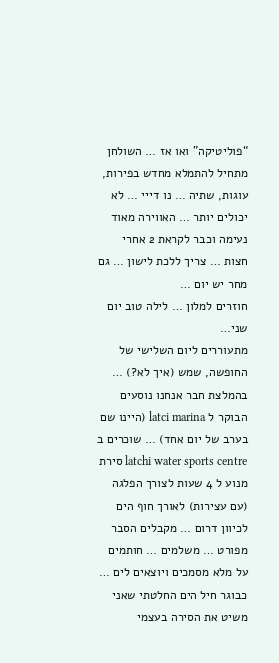“פוליטיקה” ואו אז … השולחן מתחיל להתמלא מחדש בפירות, עוגות, שתיה … נו דייי … לא יכולים יותר … האווירה מאוד נעימה וכבר לקראת 2 אחרי חצות … צריך ללכת לישון … גם מחר יש יום …
חוזרים למלון … לילה טוב יום שני…
מתעוררים ליום השלישי של החופשה, שמש (איך לא?) … בהמלצת חבר אנחנו נוסעים הבוקר ל latci marina (היינו שם בערב של יום אחד) … שוכרים ב latchi water sports centre סירת מנוע ל 4 שעות לצורך הפלגה (עם עצירות) לאורך חוף הים לכיוון דרום … מקבלים הסבר מפורט … משלמים … חותמים על מלא מסמכים ויוצאים לים … כבוגר חיל הים החלטתי שאני משיט את הסירה בעצמי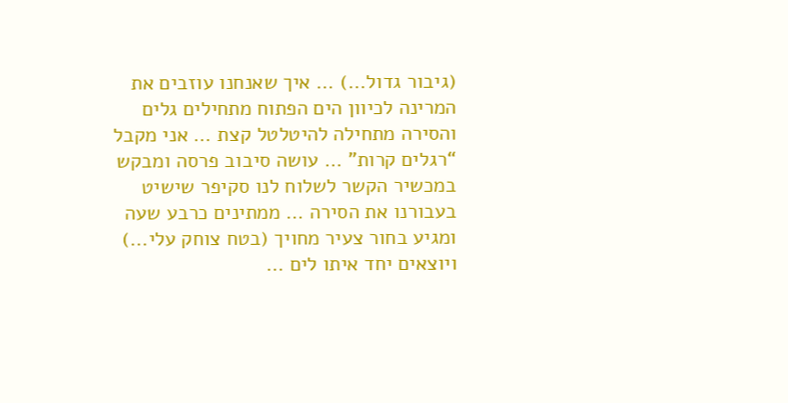(גיבור גדול...) … איך שאנחנו עוזבים את המרינה לכיוון הים הפתוח מתחילים גלים והסירה מתחילה להיטלטל קצת … אני מקבל “רגלים קרות” … עושה סיבוב פרסה ומבקש במכשיר הקשר לשלוח לנו סקיפר שישיט בעבורנו את הסירה … ממתינים כרבע שעה ומגיע בחור צעיר מחויך (בטח צוחק עלי...) ויוצאים יחד איתו לים …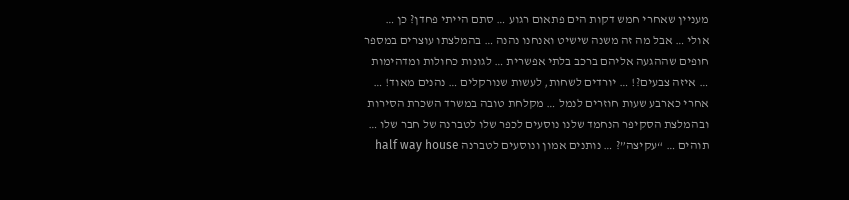מעניין שאחרי חמש דקות הים פתאום רגוע … סתם הייתי פחדן? כן … אולי … אבל מה זה משנה שישיט ואנחנו נהנה … בהמלצתו עוצרים במספר חופים שההגעה אליהם ברכב בלתי אפשרית … לגונות כחולות ומדהימות … איזה צבעים?! … יורדים לשחות, לעשות שנורקלים … נהנים מאוד! …
אחרי כארבע שעות חוזרים לנמל … מקלחת טובה במשרד השכרת הסירות ובהמלצת הסקיפר הנחמד שלנו נוסעים לכפר שלו לטברנה של חבר שלו … תוהים … “עקיצה”? … נותנים אמון ונוסעים לטברנה half way house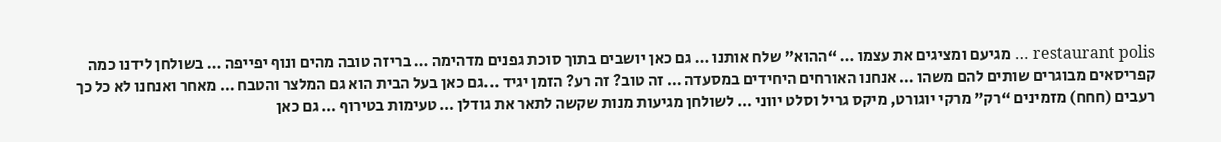restaurant polis … מגיעם ומציגים את עצמו … “ההוא” שלח אותנו … גם כאן יושבים בתוך סוכת גפנים מדהימה … בריזה טובה מהים ונוף יפייפה … בשולחן לידנו כמה קפריסאים מבוגרים שותים להם משהו … אנחנו האורחים היחידים במסעדה … זה טוב? זה רע? הזמן יגיד ...גם כאן בעל הבית הוא גם המלצר והטבח … מאחר ואנחנו לא כל כך רעבים (חחח) מזמינים “רק” מרקי יוגורט, מיקס גריל וסלט יווני … לשולחן מגיעות מנות שקשה לתאר את גודלן … טעימות בטירוף … גם כאן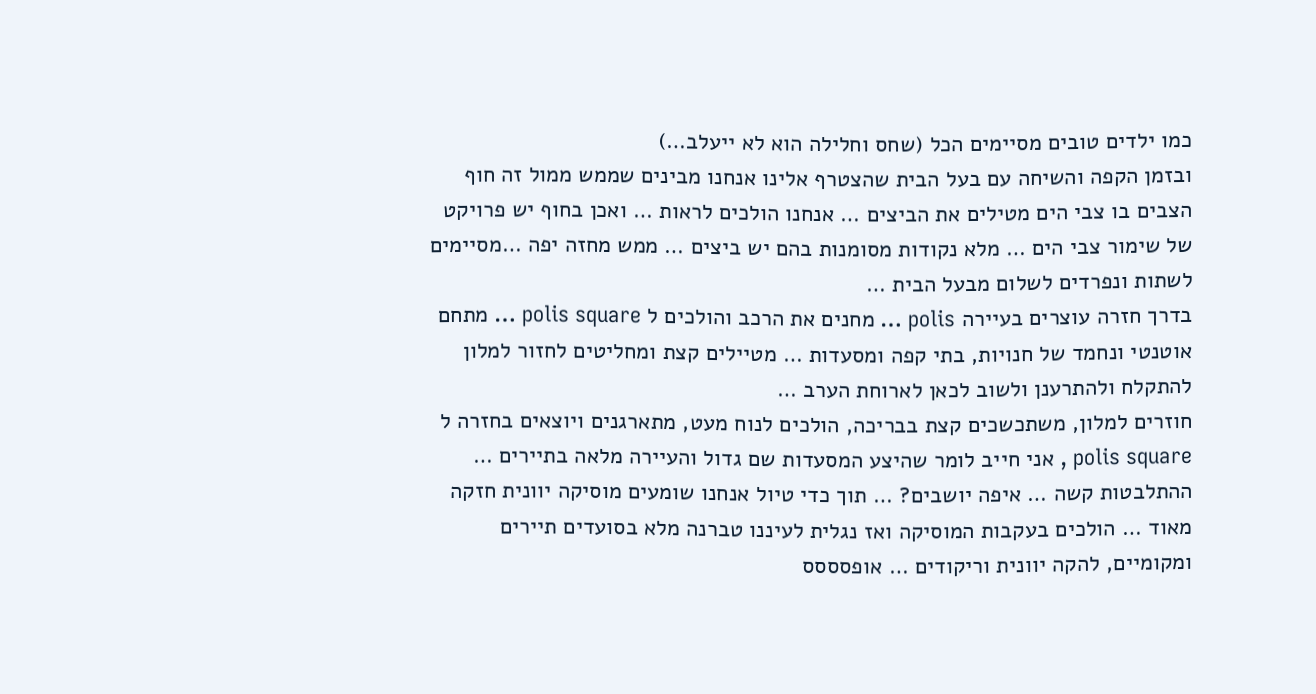כמו ילדים טובים מסיימים הכל (שחס וחלילה הוא לא ייעלב…)
ובזמן הקפה והשיחה עם בעל הבית שהצטרף אלינו אנחנו מבינים שממש ממול זה חוף הצבים בו צבי הים מטילים את הביצים … אנחנו הולכים לראות … ואכן בחוף יש פרויקט של שימור צבי הים … מלא נקודות מסומנות בהם יש ביצים … ממש מחזה יפה …מסיימים לשתות ונפרדים לשלום מבעל הבית …
בדרך חזרה עוצרים בעיירה polis … מחנים את הרכב והולכים ל polis square … מתחם אוטנטי ונחמד של חנויות, בתי קפה ומסעדות … מטיילים קצת ומחליטים לחזור למלון להתקלח ולהתרענן ולשוב לכאן לארוחת הערב …
חוזרים למלון, משתכשכים קצת בבריכה, הולכים לנוח מעט, מתארגנים ויוצאים בחזרה ל polis square , אני חייב לומר שהיצע המסעדות שם גדול והעיירה מלאה בתיירים … ההתלבטות קשה … איפה יושבים? … תוך כדי טיול אנחנו שומעים מוסיקה יוונית חזקה מאוד … הולכים בעקבות המוסיקה ואז נגלית לעיננו טברנה מלא בסועדים תיירים ומקומיים, להקה יוונית וריקודים … אופסססס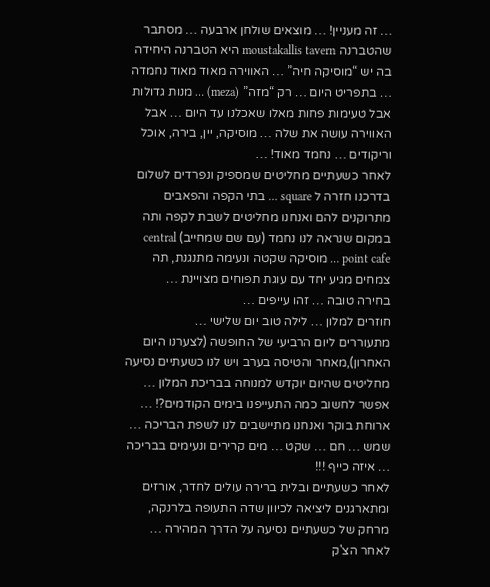… זה מעניין! … מוצאים שולחן ארבעה … מסתבר שהטברנה moustakallis tavern היא הטברנה היחידה בה יש “מוסיקה חיה” … האווירה מאוד מאוד נחמדה … בתפריט היום … רק “מזה” (meza) … מנות גדולות אבל טעימות פחות מאלו שאכלנו עד היום … אבל האווירה עושה את שלה … מוסיקה, יין, בירה, אוכל וריקודים … נחמד מאוד! …
לאחר כשעתיים מחליטים שמספיק ונפרדים לשלום בדרכנו חזרה ל square … בתי הקפה והפאבים מתרוקנים להם ואנחנו מחליטים לשבת לקפה ותה במקום שנראה לנו נחמד (עם שם שמחייב) central point cafe … מוסיקה שקטה ונעימה מתנגנת, תה צמחים מגיע יחד עם עוגת תפוחים מצויינת …
בחירה טובה … זהו עייפים …
חוזרים למלון … לילה טוב יום שלישי …
מתעוררים ליום הרביעי של החופשה (לצערנו היום האחרון),מאחר והטיסה בערב ויש לנו כשעתיים נסיעה מחליטים שהיום יוקדש למנוחה בבריכת המלון … אפשר לחשוב כמה התעייפנו בימים הקודמים?! … ארוחת בוקר ואנחנו מתיישבים לנו לשפת הבריכה … שמש … חם … שקט … מים קרירים ונעימים בבריכה … איזה כייף !!!
לאחר כשעתיים ובלית ברירה עולים לחדר, אורזים ומתארגנים ליציאה לכיוון שדה התעופה בלרנקה, מרחק של כשעתיים נסיעה על הדרך המהירה … לאחר הצ'ק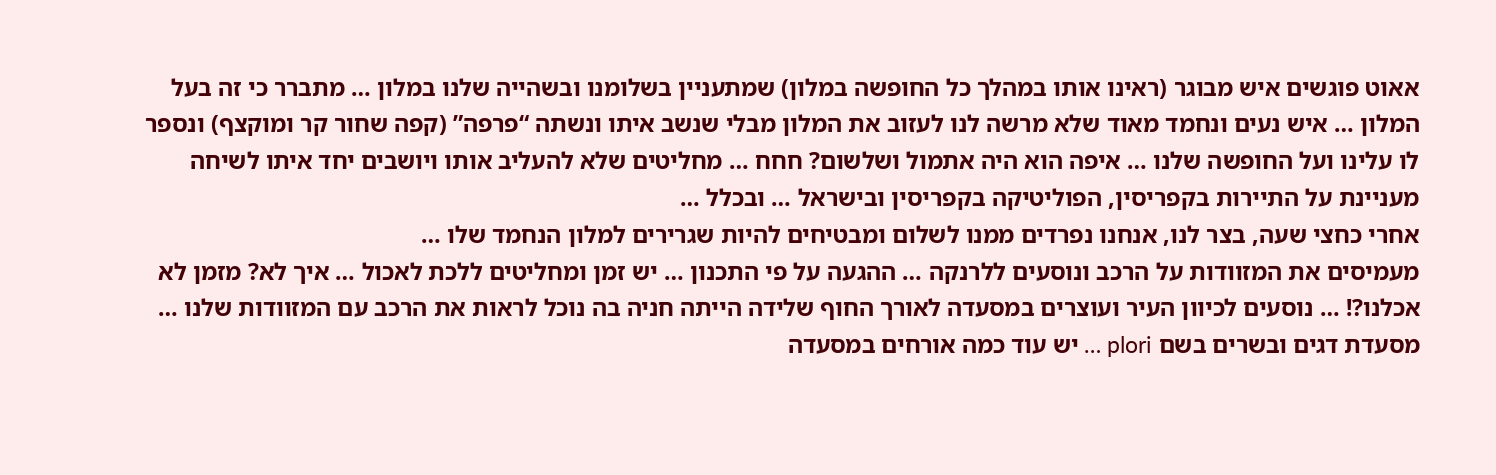אאוט פוגשים איש מבוגר (ראינו אותו במהלך כל החופשה במלון) שמתעניין בשלומנו ובשהייה שלנו במלון … מתברר כי זה בעל המלון … איש נעים ונחמד מאוד שלא מרשה לנו לעזוב את המלון מבלי שנשב איתו ונשתה “פרפה” (קפה שחור קר ומוקצף) ונספר לו עלינו ועל החופשה שלנו … איפה הוא היה אתמול ושלשום? חחח … מחליטים שלא להעליב אותו ויושבים יחד איתו לשיחה מעניינת על התיירות בקפריסין, הפוליטיקה בקפריסין ובישראל … ובכלל …
אחרי כחצי שעה, בצר לנו, אנחנו נפרדים ממנו לשלום ומבטיחים להיות שגרירים למלון הנחמד שלו …
מעמיסים את המזוודות על הרכב ונוסעים ללרנקה … ההגעה על פי התכנון … יש זמן ומחליטים ללכת לאכול … איך לא? מזמן לא אכלנו?! … נוסעים לכיוון העיר ועוצרים במסעדה לאורך החוף שלידה הייתה חניה בה נוכל לראות את הרכב עם המזוודות שלנו … מסעדת דגים ובשרים בשם plori … יש עוד כמה אורחים במסעדה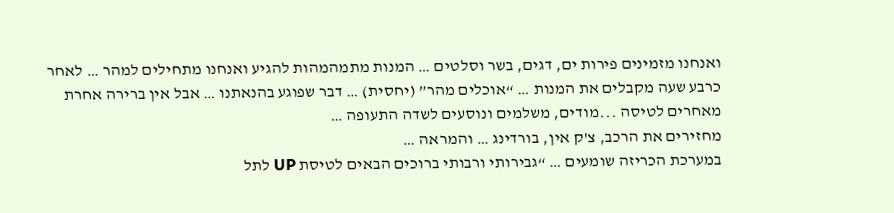ואנחנו מזמינים פירות ים, דגים, בשר וסלטים … המנות מתמהמהות להגיע ואנחנו מתחילים למהר … לאחר כרבע שעה מקבלים את המנות … “אוכלים מהר” (יחסית) … דבר שפוגע בהנאתנו … אבל אין ברירה אחרת מאחרים לטיסה ...מודים, משלמים ונוסעים לשדה התעופה …
מחזירים את הרכב, צ'ק אין, בורדינג … והמראה …
במערכת הכריזה שומעים … “גבירותי ורבותי ברוכים הבאים לטיסת UP לתל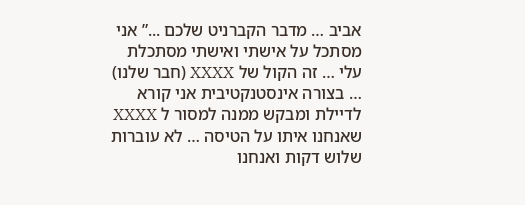אביב … מדבר הקברניט שלכם ...” אני מסתכל על אישתי ואישתי מסתכלת עלי … זה הקול של XXXX (חבר שלנו) … בצורה אינסטנקטיבית אני קורא לדיילת ומבקש ממנה למסור ל XXXX שאנחנו איתו על הטיסה … לא עוברות שלוש דקות ואנחנו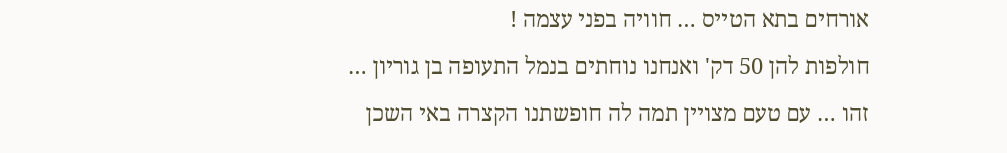אורחים בתא הטייס … חוויה בפני עצמה !
חולפות להן 50 דק' ואנחנו נוחתים בנמל התעופה בן גוריון …
זהו … עם טעם מצויין תמה לה חופשתנו הקצרה באי השכן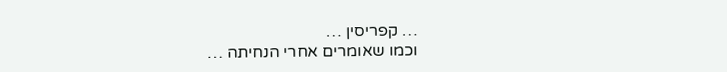… קפריסין …
וכמו שאומרים אחרי הנחיתה …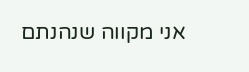אני מקווה שנהנתם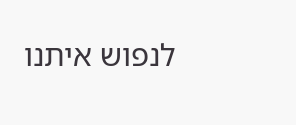לנפוש איתנו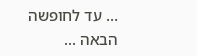… עד לחופשה הבאה ...